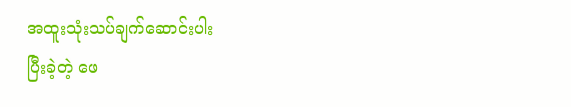အထူးသုံးသပ်ချက်ဆောင်းပါး
ပြီးခဲ့တဲ့ ဖေ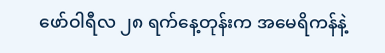ဖော်ဝါရီလ ၂၈ ရက်နေ့တုန်းက အမေရိကန်နဲ့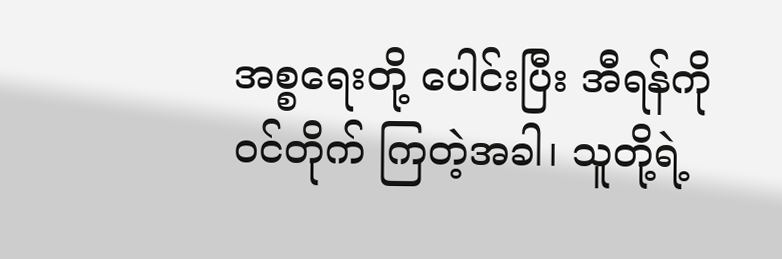အစ္စရေးတို့ ပေါင်းပြီး အီရန်ကို ဝင်တိုက် ကြတဲ့အခါ၊ သူတို့ရဲ့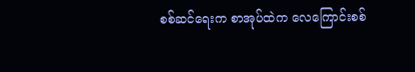စစ်ဆင်ရေးက စာအုပ်ထဲက လေကြောင်းစစ်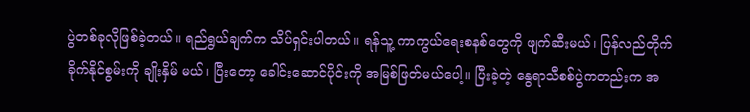ပွဲတစ်ခုလိုဖြစ်ခဲ့တယ်။ ရည်ရွယ်ချက်က သိပ်ရှင်းပါတယ်။ ရန်သူ့ ကာကွယ်ရေးစနစ်တွေကို ဖျက်ဆီးမယ်၊ ပြန်လည်တိုက်ခိုက်နိုင်စွမ်းကို ချိုးနှိမ် မယ်၊ ပြီးတော့ ခေါင်းဆောင်ပိုင်းကို အမြစ်ဖြတ်မယ်ပေါ့။ ပြီးခဲ့တဲ့ နွေရာသီစစ်ပွဲကတည်းက အ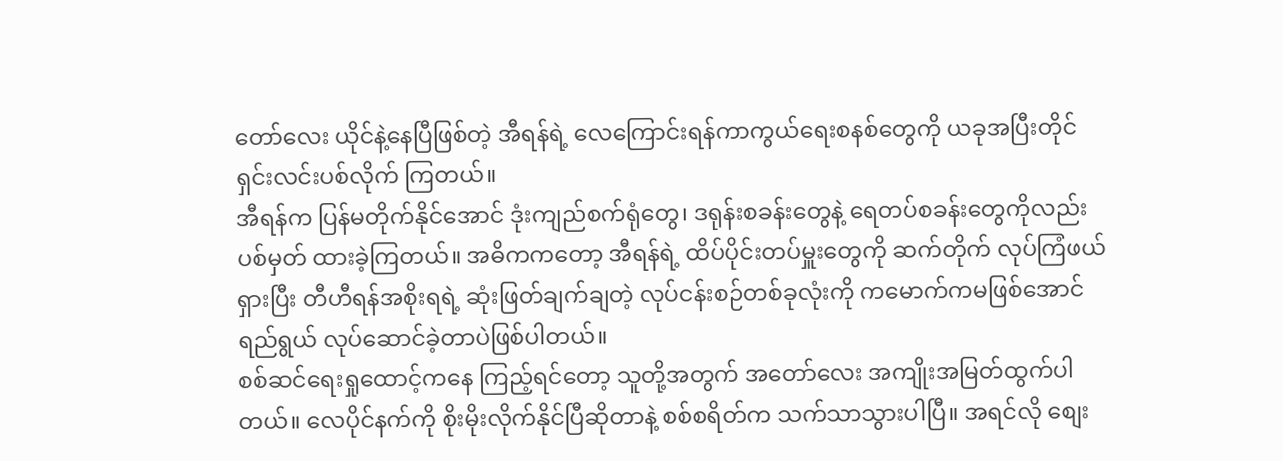တော်လေး ယိုင်နဲ့နေပြီဖြစ်တဲ့ အီရန်ရဲ့ လေကြောင်းရန်ကာကွယ်ရေးစနစ်တွေကို ယခုအပြီးတိုင် ရှင်းလင်းပစ်လိုက် ကြတယ်။
အီရန်က ပြန်မတိုက်နိုင်အောင် ဒုံးကျည်စက်ရုံတွေ၊ ဒရုန်းစခန်းတွေနဲ့ ရေတပ်စခန်းတွေကိုလည်း ပစ်မှတ် ထားခဲ့ကြတယ်။ အဓိကကတော့ အီရန်ရဲ့ ထိပ်ပိုင်းတပ်မှူးတွေကို ဆက်တိုက် လုပ်ကြံဖယ်ရှားပြီး တီဟီရန်အစိုးရရဲ့ ဆုံးဖြတ်ချက်ချတဲ့ လုပ်ငန်းစဉ်တစ်ခုလုံးကို ကမောက်ကမဖြစ်အောင် ရည်ရွယ် လုပ်ဆောင်ခဲ့တာပဲဖြစ်ပါတယ်။
စစ်ဆင်ရေးရှုထောင့်ကနေ ကြည့်ရင်တော့ သူတို့အတွက် အတော်လေး အကျိုးအမြတ်ထွက်ပါတယ်။ လေပိုင်နက်ကို စိုးမိုးလိုက်နိုင်ပြီဆိုတာနဲ့ စစ်စရိတ်က သက်သာသွားပါပြီ။ အရင်လို စျေး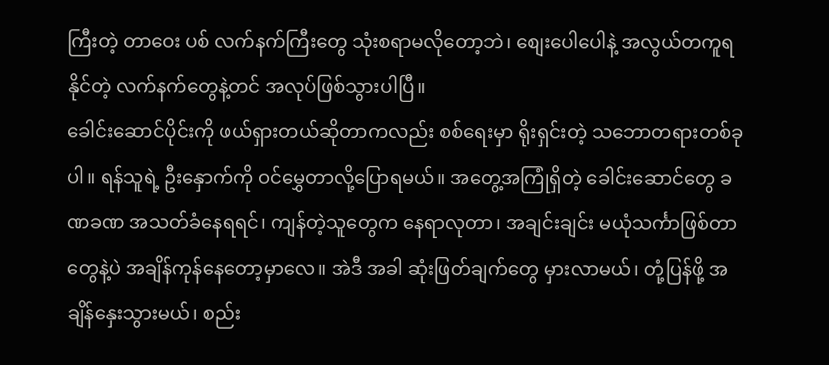ကြီးတဲ့ တာဝေး ပစ် လက်နက်ကြီးတွေ သုံးစရာမလိုတော့ဘဲ၊ စျေးပေါပေါနဲ့ အလွယ်တကူရနိုင်တဲ့ လက်နက်တွေနဲ့တင် အလုပ်ဖြစ်သွားပါပြီ။
ခေါင်းဆောင်ပိုင်းကို ဖယ်ရှားတယ်ဆိုတာကလည်း စစ်ရေးမှာ ရိုးရှင်းတဲ့ သဘောတရားတစ်ခုပါ။ ရန်သူရဲ့ ဦးနှောက်ကို ဝင်မွှေတာလို့ပြောရမယ်။ အတွေ့အကြုံရှိတဲ့ ခေါင်းဆောင်တွေ ခဏခဏ အသတ်ခံနေရရင်၊ ကျန်တဲ့သူတွေက နေရာလုတာ၊ အချင်းချင်း မယုံသင်္ကာဖြစ်တာတွေနဲ့ပဲ အချိန်ကုန်နေတော့မှာလေ။ အဲဒီ အခါ ဆုံးဖြတ်ချက်တွေ မှားလာမယ်၊ တုံ့ပြန်ဖို့ အချိန်နှေးသွားမယ်၊ စည်း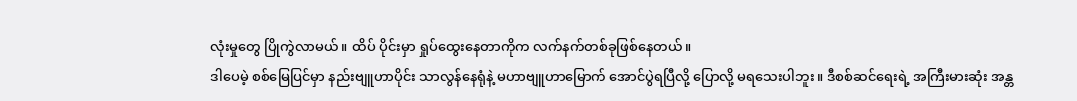လုံးမှုတွေ ပြိုကွဲလာမယ်။ ထိပ် ပိုင်းမှာ ရှုပ်ထွေးနေတာကိုက လက်နက်တစ်ခုဖြစ်နေတယ်။
ဒါပေမဲ့ စစ်မြေပြင်မှာ နည်းဗျူဟာပိုင်း သာလွန်နေရုံနဲ့ မဟာဗျူဟာမြောက် အောင်ပွဲရပြီလို့ ပြောလို့ မရသေးပါဘူး။ ဒီစစ်ဆင်ရေးရဲ့ အကြီးမားဆုံး အန္တ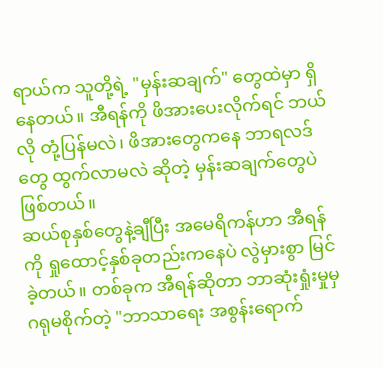ရာယ်က သူတို့ရဲ့ "မှန်းဆချက်" တွေထဲမှာ ရှိနေတယ်။ အီရန်ကို ဖိအားပေးလိုက်ရင် ဘယ်လို တုံ့ပြန်မလဲ၊ ဖိအားတွေကနေ ဘာရလဒ်တွေ ထွက်လာမလဲ ဆိုတဲ့ မှန်းဆချက်တွေပဲဖြစ်တယ်။
ဆယ်စုနှစ်တွေနဲ့ချီပြီး အမေရိကန်ဟာ အီရန်ကို ရှုထောင့်နှစ်ခုတည်းကနေပဲ လွဲမှားစွာ မြင်ခဲ့တယ်။ တစ်ခုက အီရန်ဆိုတာ ဘာဆုံးရှုံးမှုမှ ဂရုမစိုက်တဲ့ "ဘာသာရေး အစွန်းရောက်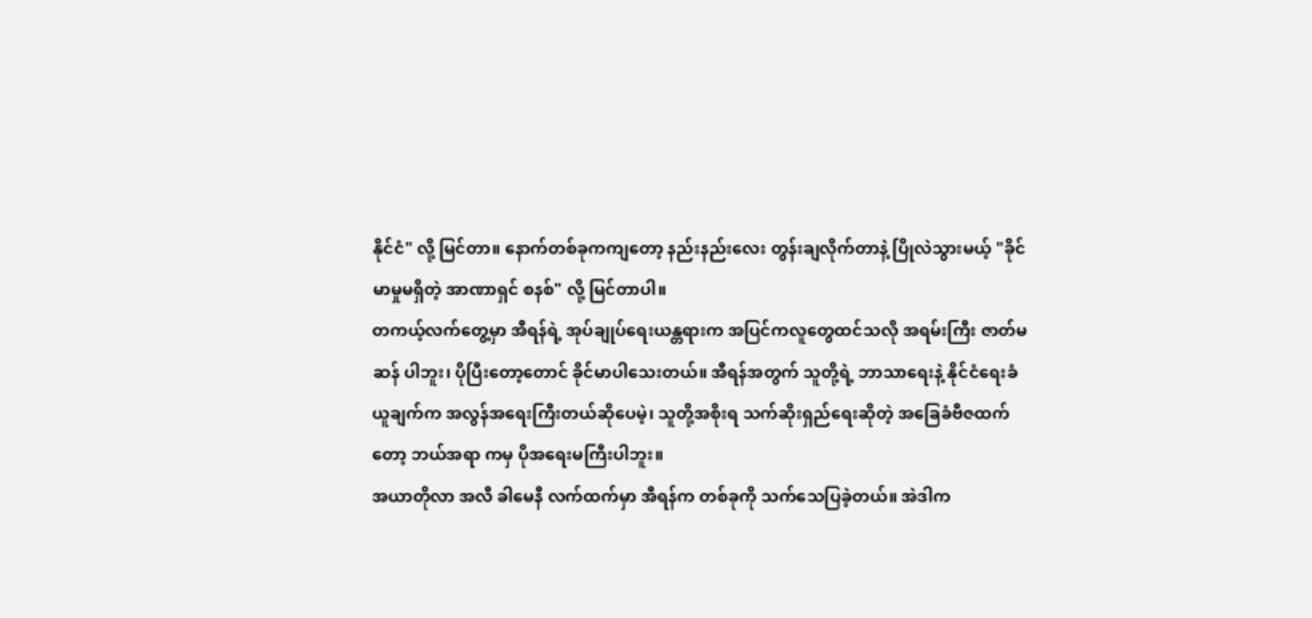နိုင်ငံ" လို့ မြင်တာ။ နောက်တစ်ခုကကျတော့ နည်းနည်းလေး တွန်းချလိုက်တာနဲ့ ပြိုလဲသွားမယ့် "ခိုင်မာမှုမရှိတဲ့ အာဏာရှင် စနစ်" လို့ မြင်တာပါ။
တကယ့်လက်တွေ့မှာ အီရန်ရဲ့ အုပ်ချုပ်ရေးယန္တရားက အပြင်ကလူတွေထင်သလို အရမ်းကြီး ဇာတ်မဆန် ပါဘူး၊ ပိုပြီးတော့တောင် ခိုင်မာပါသေးတယ်။ အီရန်အတွက် သူတို့ရဲ့ ဘာသာရေးနဲ့ နိုင်ငံရေးခံယူချက်က အလွန်အရေးကြီးတယ်ဆိုပေမဲ့၊ သူတို့အစိုးရ သက်ဆိုးရှည်ရေးဆိုတဲ့ အခြေခံဗီဇထက်တော့ ဘယ်အရာ ကမှ ပိုအရေးမကြီးပါဘူး။
အယာတိုလာ အလီ ခါမေနီ လက်ထက်မှာ အီရန်က တစ်ခုကို သက်သေပြခဲ့တယ်။ အဲဒါက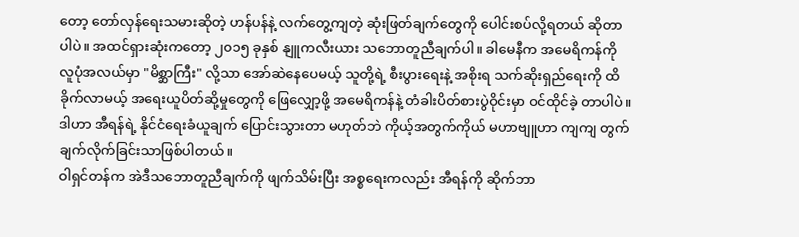တော့ တော်လှန်ရေးသမားဆိုတဲ့ ဟန်ပန်နဲ့ လက်တွေ့ကျတဲ့ ဆုံးဖြတ်ချက်တွေကို ပေါင်းစပ်လို့ရတယ် ဆိုတာ ပါပဲ။ အထင်ရှားဆုံးကတော့ ၂၀၁၅ ခုနှစ် နျူကလီးယား သဘောတူညီချက်ပါ။ ခါမေနီက အမေရိကန်ကို လူပုံအလယ်မှာ "မိစ္ဆာကြီး" လို့သာ အော်ဆဲနေပေမယ့် သူတို့ရဲ့ စီးပွားရေးနဲ့ အစိုးရ သက်ဆိုးရှည်ရေးကို ထိခိုက်လာမယ့် အရေးယူပိတ်ဆို့မှုတွေကို ဖြေလျှော့ဖို့ အမေရိကန်နဲ့ တံခါးပိတ်စားပွဲဝိုင်းမှာ ဝင်ထိုင်ခဲ့ တာပါပဲ။ ဒါဟာ အီရန်ရဲ့ နိုင်ငံရေးခံယူချက် ပြောင်းသွားတာ မဟုတ်ဘဲ ကိုယ့်အတွက်ကိုယ် မဟာဗျူဟာ ကျကျ တွက်ချက်လိုက်ခြင်းသာဖြစ်ပါတယ်။
ဝါရှင်တန်က အဲဒီသဘောတူညီချက်ကို ဖျက်သိမ်းပြီး အစ္စရေးကလည်း အီရန်ကို ဆိုက်ဘာ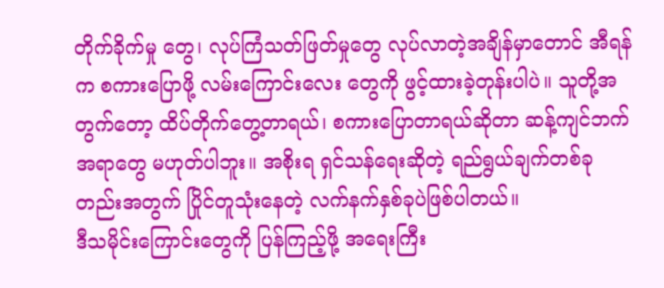တိုက်ခိုက်မှု တွေ၊ လုပ်ကြံသတ်ဖြတ်မှုတွေ လုပ်လာတဲ့အချိန်မှာတောင် အီရန်က စကားပြောဖို့ လမ်းကြောင်းလေး တွေကို ဖွင့်ထားခဲ့တုန်းပါပဲ။ သူတို့အတွက်တော့ ထိပ်တိုက်တွေ့တာရယ်၊ စကားပြောတာရယ်ဆိုတာ ဆန့်ကျင်ဘက်အရာတွေ မဟုတ်ပါဘူး။ အစိုးရ ရှင်သန်ရေးဆိုတဲ့ ရည်ရွယ်ချက်တစ်ခုတည်းအတွက် ပြိုင်တူသုံးနေတဲ့ လက်နက်နှစ်ခုပဲဖြစ်ပါတယ်။
ဒီသမိုင်းကြောင်းတွေကို ပြန်ကြည့်ဖို့ အရေးကြီး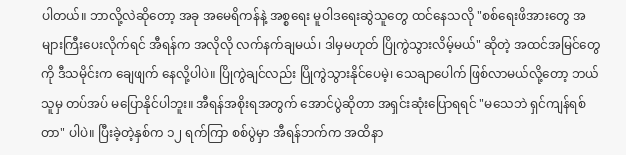ပါတယ်။ ဘာလို့လဲဆိုတော့ အခု အမေရိကန်နဲ့ အစ္စရေး မူဝါဒရေးဆွဲသူတွေ ထင်နေသလို "စစ်ရေးဖိအားတွေ အများကြီးပေးလိုက်ရင် အီရန်က အလိုလို လက်နက်ချမယ်၊ ဒါမှမဟုတ် ပြိုကွဲသွားလိမ့်မယ်" ဆိုတဲ့ အထင်အမြင်တွေကို ဒီသမိုင်းက ချေဖျက် နေလို့ပါပဲ။ ပြိုကွဲချင်လည်း ပြိုကွဲသွားနိုင်ပေမဲ့၊ သေချာပေါက် ဖြစ်လာမယ်လို့တော့ ဘယ်သူမှ တပ်အပ် မပြောနိုင်ပါဘူး။ အီရန်အစိုးရအတွက် အောင်ပွဲဆိုတာ အရှင်းဆုံးပြောရရင် "မသေဘဲ ရှင်ကျန်ရစ်တာ" ပါပဲ။ ပြီးခဲ့တဲ့နှစ်က ၁၂ ရက်ကြာ စစ်ပွဲမှာ အီရန်ဘက်က အထိနာ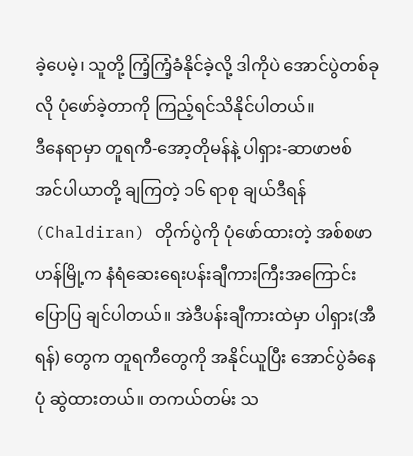ခဲ့ပေမဲ့၊ သူတို့ ကြံ့ကြံ့ခံနိုင်ခဲ့လို့ ဒါကိုပဲ အောင်ပွဲတစ်ခုလို ပုံဖော်ခဲ့တာကို ကြည့်ရင်သိနိုင်ပါတယ်။
ဒီနေရာမှာ တူရကီ-အော့တိုမန်နဲ့ ပါရှား-ဆာဖာဗစ် အင်ပါယာတို့ ချကြတဲ့ ၁၆ ရာစု ချယ်ဒီရန် (Chaldiran) တိုက်ပွဲကို ပုံဖော်ထားတဲ့ အစ်စဖာဟန်မြို့က နံရံဆေးရေးပန်းချီကားကြီးအကြောင်း ပြောပြ ချင်ပါတယ်။ အဲဒီပန်းချီကားထဲမှာ ပါရှား(အီရန်) တွေက တူရကီတွေကို အနိုင်ယူပြီး အောင်ပွဲခံနေပုံ ဆွဲထားတယ်။ တကယ်တမ်း သ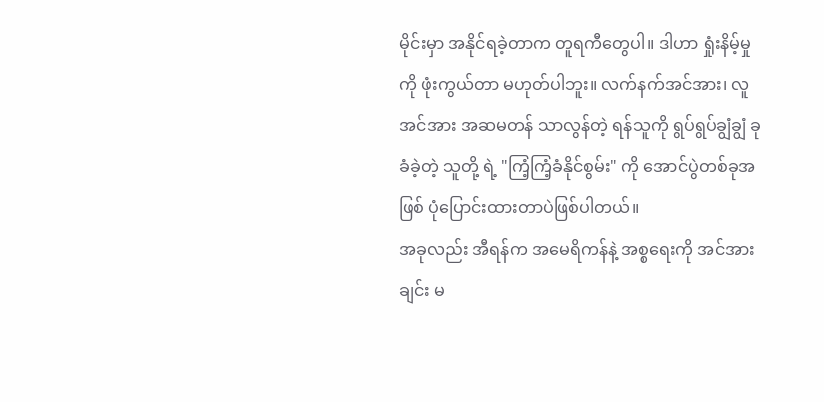မိုင်းမှာ အနိုင်ရခဲ့တာက တူရကီတွေပါ။ ဒါဟာ ရှုံးနိမ့်မှုကို ဖုံးကွယ်တာ မဟုတ်ပါဘူး။ လက်နက်အင်အား၊ လူအင်အား အဆမတန် သာလွန်တဲ့ ရန်သူကို ရွပ်ရွပ်ချွံချွံ ခုခံခဲ့တဲ့ သူတို့ ရဲ့ "ကြံ့ကြံ့ခံနိုင်စွမ်း" ကို အောင်ပွဲတစ်ခုအဖြစ် ပုံပြောင်းထားတာပဲဖြစ်ပါတယ်။
အခုလည်း အီရန်က အမေရိကန်နဲ့ အစ္စရေးကို အင်အားချင်း မ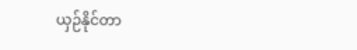ယှဉ်နိုင်တာ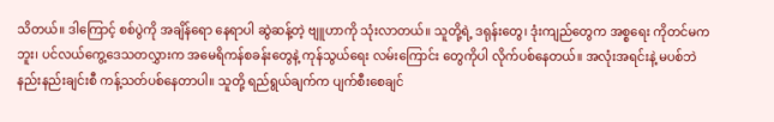သိတယ်။ ဒါကြောင့် စစ်ပွဲကို အချိန်ရော နေရာပါ ဆွဲဆန့်တဲ့ ဗျူဟာကို သုံးလာတယ်။ သူတို့ရဲ့ ဒရုန်းတွေ၊ ဒုံးကျည်တွေက အစ္စရေး ကိုတင်မကဘူး၊ ပင်လယ်ကွေ့ဒေသတလွှားက အမေရိကန်စခန်းတွေနဲ့ ကုန်သွယ်ရေး လမ်းကြောင်း တွေကိုပါ လိုက်ပစ်နေတယ်။ အလုံးအရင်းနဲ့ မပစ်ဘဲ နည်းနည်းချင်းစီ ကန့်သတ်ပစ်နေတာပါ။ သူတို့ ရည်ရွယ်ချက်က ပျက်စီးစေချင်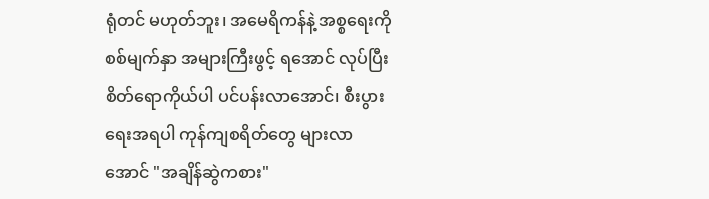ရုံတင် မဟုတ်ဘူး၊ အမေရိကန်နဲ့ အစ္စရေးကို စစ်မျက်နှာ အများကြီးဖွင့် ရအောင် လုပ်ပြီး စိတ်ရောကိုယ်ပါ ပင်ပန်းလာအောင်၊ စီးပွားရေးအရပါ ကုန်ကျစရိတ်တွေ များလာအောင် "အချိန်ဆွဲကစား"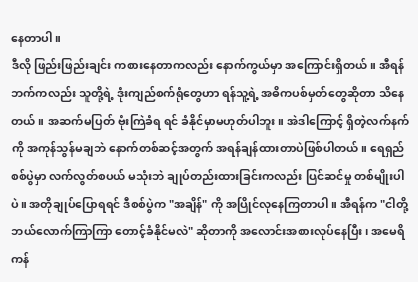နေတာပါ။
ဒီလို ဖြည်းဖြည်းချင်း ကစားနေတာကလည်း နောက်ကွယ်မှာ အကြောင်းရှိတယ်။ အီရန်ဘက်ကလည်း သူတို့ရဲ့ ဒုံးကျည်စက်ရုံတွေဟာ ရန်သူ့ရဲ့ အဓိကပစ်မှတ်တွေဆိုတာ သိနေတယ်။ အဆက်မပြတ် ဗုံးကြဲခံရ ရင် ခံနိုင်မှာမဟုတ်ပါဘူး။ အဲဒါကြောင့် ရှိတဲ့လက်နက်ကို အကုန်သွန်မချဘဲ နောက်တစ်ဆင့်အတွက် အရန်ချန်ထားတာပဲဖြစ်ပါတယ်။ ရေရှည်စစ်ပွဲမှာ လက်လွတ်စပယ် မသုံးဘဲ ချုပ်တည်းထားခြင်းကလည်း ပြင်ဆင်မှု တစ်မျိုးပါပဲ။ အတိုချုပ်ပြောရရင် ဒီစစ်ပွဲက "အချိန်" ကို အပြိုင်လုနေကြတာပါ။ အီရန်က "ငါတို့ ဘယ်လောက်ကြာကြာ တောင့်ခံနိုင်မလဲ" ဆိုတာကို အလောင်းအစားလုပ်နေပြီး၊ အမေရိကန်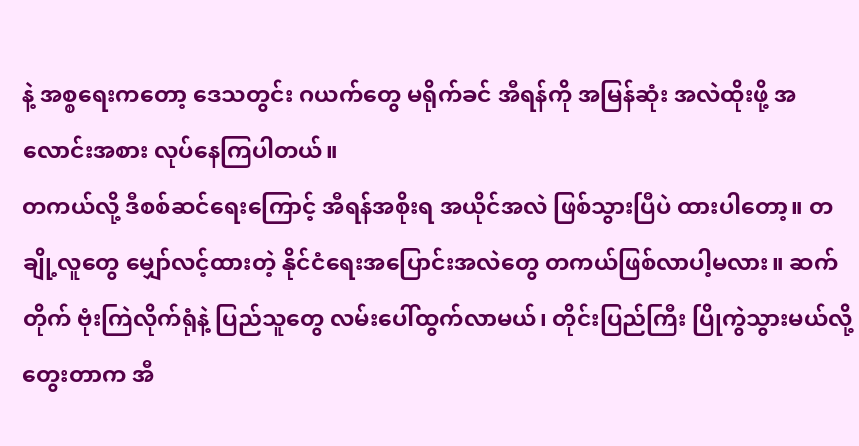နဲ့ အစ္စရေးကတော့ ဒေသတွင်း ဂယက်တွေ မရိုက်ခင် အီရန်ကို အမြန်ဆုံး အလဲထိုးဖို့ အလောင်းအစား လုပ်နေကြပါတယ်။
တကယ်လို့ ဒီစစ်ဆင်ရေးကြောင့် အီရန်အစိုးရ အယိုင်အလဲ ဖြစ်သွားပြီပဲ ထားပါတော့။ တချို့လူတွေ မျှော်လင့်ထားတဲ့ နိုင်ငံရေးအပြောင်းအလဲတွေ တကယ်ဖြစ်လာပါ့မလား။ ဆက်တိုက် ဗုံးကြဲလိုက်ရုံနဲ့ ပြည်သူတွေ လမ်းပေါ်ထွက်လာမယ်၊ တိုင်းပြည်ကြီး ပြိုကွဲသွားမယ်လို့ တွေးတာက အီ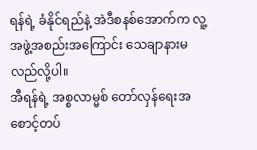ရန်ရဲ့ ခံနိုင်ရည်နဲ့ အဲဒီစနစ်အောက်က လူ့အဖွဲ့အစည်းအကြောင်း သေချာနားမလည်လို့ပါ။
အီရန်ရဲ့ အစ္စလာမ္မစ် တော်လှန်ရေးအစောင့်တပ်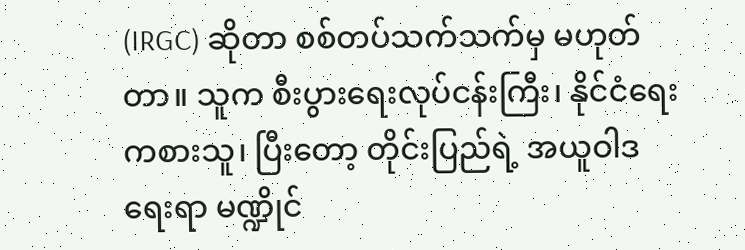(IRGC) ဆိုတာ စစ်တပ်သက်သက်မှ မဟုတ်တာ။ သူက စီးပွားရေးလုပ်ငန်းကြီး၊ နိုင်ငံရေးကစားသူ၊ ပြီးတော့ တိုင်းပြည်ရဲ့ အယူဝါဒရေးရာ မဏ္ဍိုင်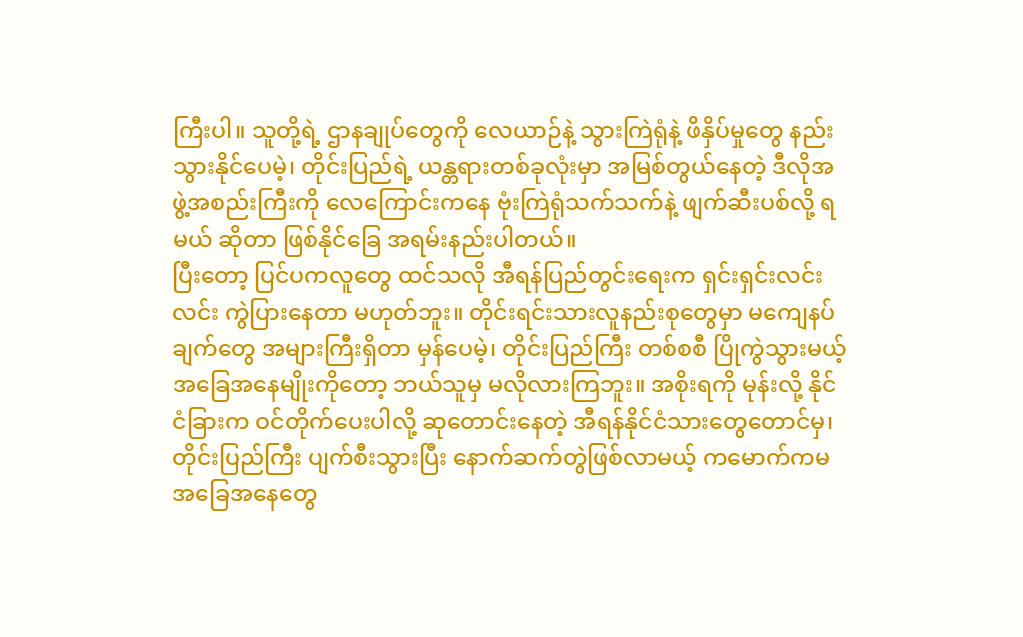ကြီးပါ။ သူတို့ရဲ့ ဌာနချုပ်တွေကို လေယာဉ်နဲ့ သွားကြဲရုံနဲ့ ဖိနှိပ်မှုတွေ နည်းသွားနိုင်ပေမဲ့၊ တိုင်းပြည်ရဲ့ ယန္တရားတစ်ခုလုံးမှာ အမြစ်တွယ်နေတဲ့ ဒီလိုအဖွဲ့အစည်းကြီးကို လေကြောင်းကနေ ဗုံးကြဲရုံသက်သက်နဲ့ ဖျက်ဆီးပစ်လို့ ရမယ် ဆိုတာ ဖြစ်နိုင်ခြေ အရမ်းနည်းပါတယ်။
ပြီးတော့ ပြင်ပကလူတွေ ထင်သလို အီရန်ပြည်တွင်းရေးက ရှင်းရှင်းလင်းလင်း ကွဲပြားနေတာ မဟုတ်ဘူး။ တိုင်းရင်းသားလူနည်းစုတွေမှာ မကျေနပ်ချက်တွေ အများကြီးရှိတာ မှန်ပေမဲ့၊ တိုင်းပြည်ကြီး တစ်စစီ ပြိုကွဲသွားမယ့် အခြေအနေမျိုးကိုတော့ ဘယ်သူမှ မလိုလားကြဘူး။ အစိုးရကို မုန်းလို့ နိုင်ငံခြားက ဝင်တိုက်ပေးပါလို့ ဆုတောင်းနေတဲ့ အီရန်နိုင်ငံသားတွေတောင်မှ၊ တိုင်းပြည်ကြီး ပျက်စီးသွားပြီး နောက်ဆက်တွဲဖြစ်လာမယ့် ကမောက်ကမ အခြေအနေတွေ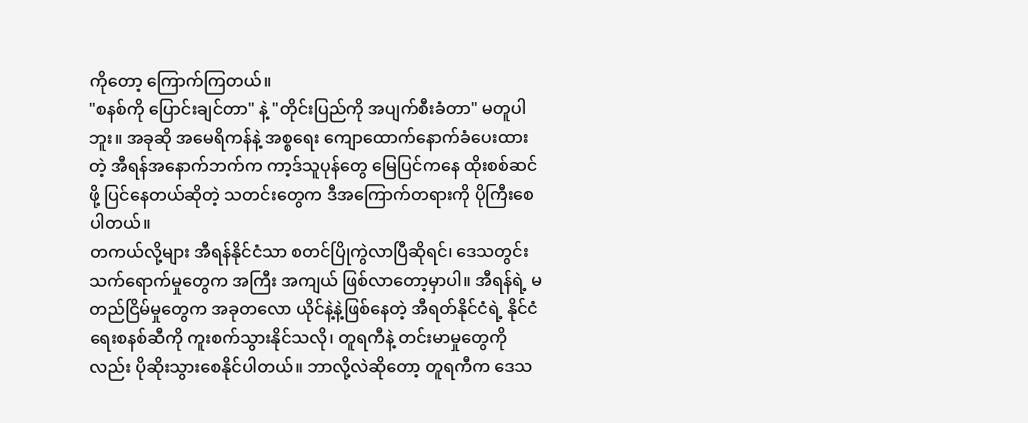ကိုတော့ ကြောက်ကြတယ်။
"စနစ်ကို ပြောင်းချင်တာ" နဲ့ "တိုင်းပြည်ကို အပျက်စီးခံတာ" မတူပါဘူး။ အခုဆို အမေရိကန်နဲ့ အစ္စရေး ကျောထောက်နောက်ခံပေးထားတဲ့ အီရန်အနောက်ဘက်က ကာ့ဒ်သူပုန်တွေ မြေပြင်ကနေ ထိုးစစ်ဆင်ဖို့ ပြင်နေတယ်ဆိုတဲ့ သတင်းတွေက ဒီအကြောက်တရားကို ပိုကြီးစေပါတယ်။
တကယ်လို့များ အီရန်နိုင်ငံသာ စတင်ပြိုကွဲလာပြီဆိုရင်၊ ဒေသတွင်း သက်ရောက်မှုတွေက အကြီး အကျယ် ဖြစ်လာတော့မှာပါ။ အီရန်ရဲ့ မတည်ငြိမ်မှုတွေက အခုတလော ယိုင်နဲ့နဲ့ဖြစ်နေတဲ့ အီရတ်နိုင်ငံရဲ့ နိုင်ငံရေးစနစ်ဆီကို ကူးစက်သွားနိုင်သလို၊ တူရကီနဲ့ တင်းမာမှုတွေကိုလည်း ပိုဆိုးသွားစေနိုင်ပါတယ်။ ဘာလို့လဲဆိုတော့ တူရကီက ဒေသ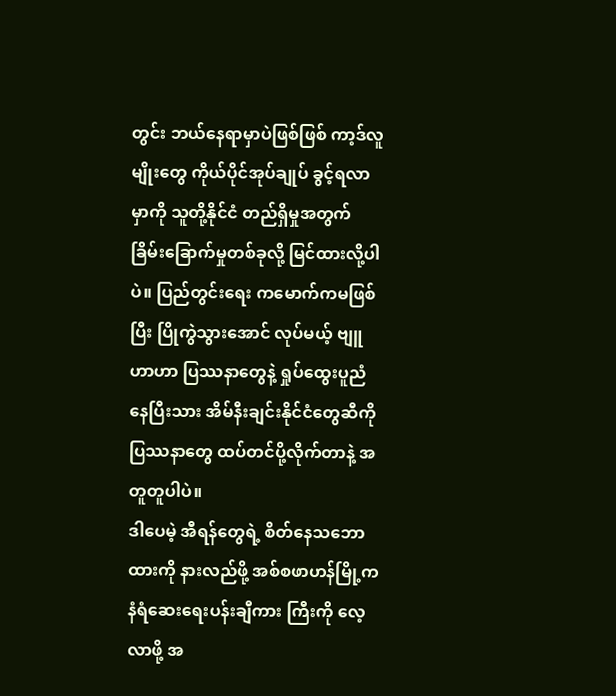တွင်း ဘယ်နေရာမှာပဲဖြစ်ဖြစ် ကာ့ဒ်လူမျိုးတွေ ကိုယ်ပိုင်အုပ်ချုပ် ခွင့်ရလာမှာကို သူတို့နိုင်ငံ တည်ရှိမှုအတွက် ခြိမ်းခြောက်မှုတစ်ခုလို့ မြင်ထားလို့ပါပဲ။ ပြည်တွင်းရေး ကမောက်ကမဖြစ်ပြီး ပြိုကွဲသွားအောင် လုပ်မယ့် ဗျူဟာဟာ ပြဿနာတွေနဲ့ ရှုပ်ထွေးပူညံနေပြီးသား အိမ်နီးချင်းနိုင်ငံတွေဆီကို ပြဿနာတွေ ထပ်တင်ပို့လိုက်တာနဲ့ အတူတူပါပဲ။
ဒါပေမဲ့ အီရန်တွေရဲ့ စိတ်နေသဘောထားကို နားလည်ဖို့ အစ်စဖာဟန်မြို့က နံရံဆေးရေးပန်းချီကား ကြီးကို လေ့လာဖို့ အ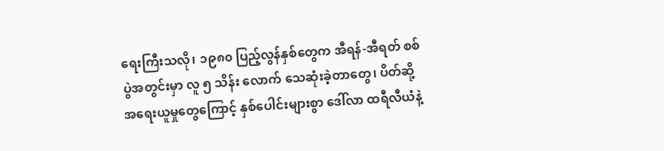ရေးကြီးသလို၊ ၁၉၈၀ ပြည့်လွန်နှစ်တွေက အီရန်-အီရတ် စစ်ပွဲအတွင်းမှာ လူ ၅ သိန်း လောက် သေဆုံးခဲ့တာတွေ၊ ပိတ်ဆို့အရေးယူမှုတွေကြောင့် နှစ်ပေါင်းများစွာ ဒေါ်လာ ထရီလီယံနဲ့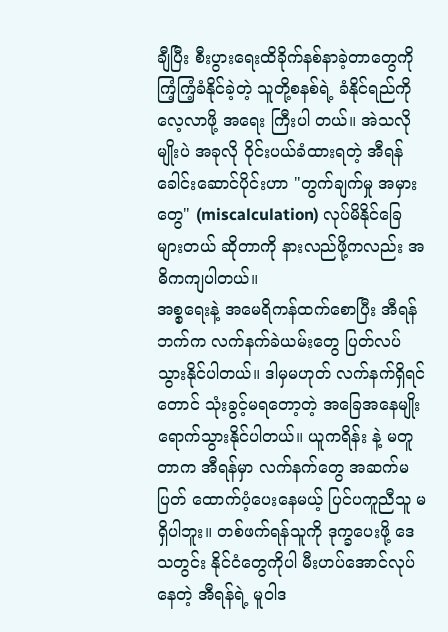ချီပြီး စီးပွားရေးထိခိုက်နစ်နာခဲ့တာတွေကို ကြံ့ကြံ့ခံနိုင်ခဲ့တဲ့ သူတို့စနစ်ရဲ့ ခံနိုင်ရည်ကို လေ့လာဖို့ အရေး ကြီးပါ တယ်။ အဲသလိုမျိုးပဲ အခုလို ဝိုင်းပယ်ခံထားရတဲ့ အီရန်ခေါင်းဆောင်ပိုင်းဟာ "တွက်ချက်မှု အမှားတွေ" (miscalculation) လုပ်မိနိုင်ခြေများတယ် ဆိုတာကို နားလည်ဖို့ကလည်း အဓိကကျပါတယ်။
အစ္စရေးနဲ့ အမေရိကန်ထက်စောပြီး အီရန်ဘက်က လက်နက်ခဲယမ်းတွေ ပြတ်လပ်သွားနိုင်ပါတယ်။ ဒါမှမဟုတ် လက်နက်ရှိရင်တောင် သုံးခွင့်မရတော့တဲ့ အခြေအနေမျိုး ရောက်သွားနိုင်ပါတယ်။ ယူကရိန်း နဲ့ မတူတာက အီရန်မှာ လက်နက်တွေ အဆက်မပြတ် ထောက်ပံ့ပေးနေမယ့် ပြင်ပကူညီသူ မရှိပါဘူး။ တစ်ဖက်ရန်သူကို ဒုက္ခပေးဖို့ ဒေသတွင်း နိုင်ငံတွေကိုပါ မီးဟပ်အောင်လုပ်နေတဲ့ အီရန်ရဲ့ မူဝါဒ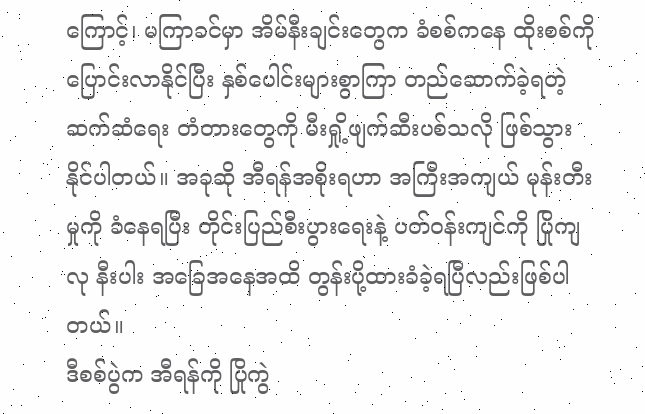ကြောင့်၊ မကြာခင်မှာ အိမ်နီးချင်းတွေက ခံစစ်ကနေ ထိုးစစ်ကို ပြောင်းလာနိုင်ပြီး နှစ်ပေါင်းများစွာကြာ တည်ဆောက်ခဲ့ရတဲ့ ဆက်ဆံရေး တံတားတွေကို မီးရှို့ဖျက်ဆီးပစ်သလို ဖြစ်သွားနိုင်ပါတယ်။ အခုဆို အီရန်အစိုးရဟာ အကြီးအကျယ် မုန်းတီးမှုကို ခံနေရပြီး တိုင်းပြည်စီးပွားရေးနဲ့ ပတ်ဝန်းကျင်ကို ပြိုကျလု နီးပါး အခြေအနေအထိ တွန်းပို့ထားခံခဲ့ရပြီလည်းဖြစ်ပါတယ်။
ဒီစစ်ပွဲက အီရန်ကို ပြိုကွဲ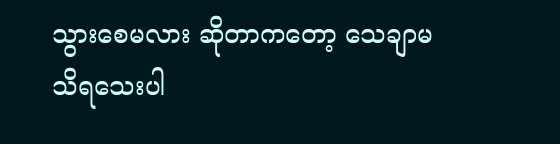သွားစေမလား ဆိုတာကတော့ သေချာမသိရသေးပါ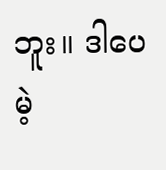ဘူး။ ဒါပေမဲ့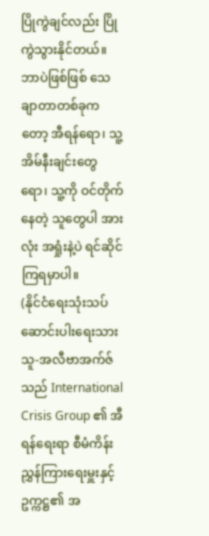ပြိုကွဲချင်လည်း ပြိုကွဲသွားနိုင်တယ်။ ဘာပဲဖြစ်ဖြစ် သေချာတာတစ်ခုကတော့ အီရန်ရော၊ သူ့အိမ်နီးချင်းတွေရော၊ သူ့ကို ဝင်တိုက်နေတဲ့ သူတွေပါ အားလုံး အရှုံးနဲ့ပဲ ရင်ဆိုင်ကြရမှာပါ။
(နိုင်ငံရေးသုံးသပ်ဆောင်းပါးရေးသားသူ-အလီဗာအက်ဇ်သည် International Crisis Group ၏ အီရန်ရေးရာ စီမံကိန်းညွှန်ကြားရေးမှူးနှင့် ဥက္ကဋ္ဌ၏ အ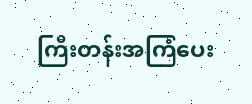ကြီးတန်းအကြံပေး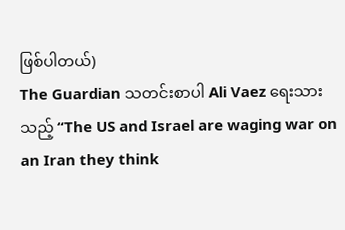ဖြစ်ပါတယ်)
The Guardian သတင်းစာပါ Ali Vaez ရေးသားသည့် “The US and Israel are waging war on an Iran they think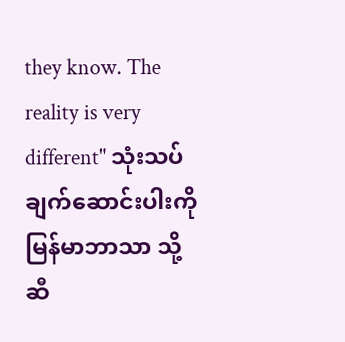they know. The reality is very different" သုံးသပ်ချက်ဆောင်းပါးကို မြန်မာဘာသာ သို့ ဆီ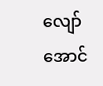လျော်အောင်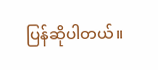ပြန်ဆိုပါတယ်။